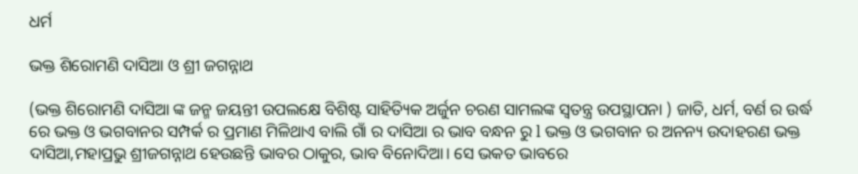ଧର୍ମ

ଭକ୍ତ ଶିରୋମଣି ଦାସିଆ ଓ ଶ୍ରୀ ଜଗନ୍ନାଥ

(ଭକ୍ତ ଶିରୋମଣି ଦାସିଆ ଙ୍କ ଜନ୍ମ ଜୟନ୍ତୀ ଉପଲକ୍ଷେ ବିଶିଷ୍ଟ ସାହିତ୍ୟିକ ଅର୍ଜୁନ ଚରଣ ସାମଲଙ୍କ ସ୍ୱତନ୍ତ୍ର ଉପସ୍ଥାପନା ) ଜାତି, ଧର୍ମ, ବର୍ଣ ର ଉର୍ଦ୍ଧ ରେ ଭକ୍ତ ଓ ଭଗବାନର ସମ୍ପର୍କ ର ପ୍ରମାଣ ମିଳିଥାଏ ବାଲି ଗାଁ ର ଦାସିଆ ର ଭାବ ବନ୍ଧନ ରୁ l ଭକ୍ତ ଓ ଭଗବାନ ର ଅନନ୍ୟ ଉଦାହରଣ ଭକ୍ତ ଦାସିଆ,ମହାପ୍ରଭୁ ଶ୍ରୀଜଗନ୍ନାଥ ହେଉଛନ୍ତି ଭାବର ଠାକୁର, ଭାବ ବିନୋଦିଆ। ସେ ଭକତ ଭାବରେ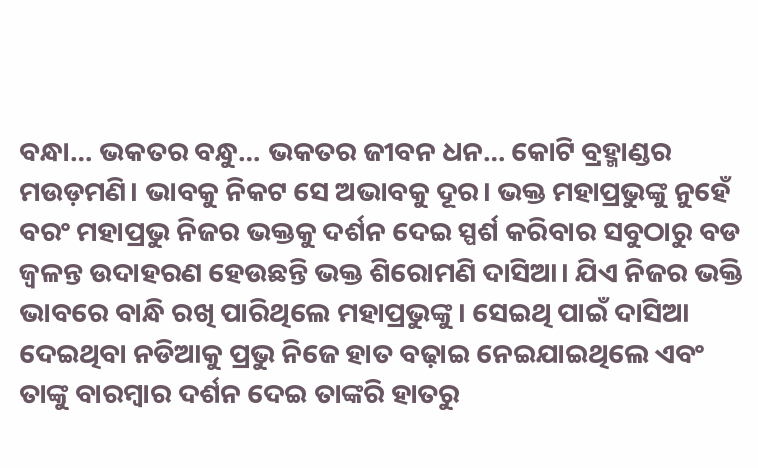ବନ୍ଧା… ଭକତର ବନ୍ଧୁ… ଭକତର ଜୀବନ ଧନ… କୋଟି ବ୍ରହ୍ମାଣ୍ଡର ମଉଡ଼ମଣି। ଭାବକୁ ନିକଟ ସେ ଅଭାବକୁ ଦୂର। ଭକ୍ତ ମହାପ୍ରଭୁଙ୍କୁ ନୁହେଁ ବରଂ ମହାପ୍ରଭୁ ନିଜର ଭକ୍ତକୁ ଦର୍ଶନ ଦେଇ ସ୍ପର୍ଶ କରିବାର ସବୁଠାରୁ ବଡ ଜ୍ୱଳନ୍ତ ଉଦାହରଣ ହେଉଛନ୍ତି ଭକ୍ତ ଶିରୋମଣି ଦାସିଆ। ଯିଏ ନିଜର ଭକ୍ତି ଭାବରେ ବାନ୍ଧି ରଖି ପାରିଥିଲେ ମହାପ୍ରଭୁଙ୍କୁ। ସେଇଥି ପାଇଁ ଦାସିଆ ଦେଇଥିବା ନଡିଆକୁ ପ୍ରଭୁ ନିଜେ ହାତ ବଢ଼ାଇ ନେଇଯାଇଥିଲେ ଏବଂ ତାଙ୍କୁ ବାରମ୍ବାର ଦର୍ଶନ ଦେଇ ତାଙ୍କରି ହାତରୁ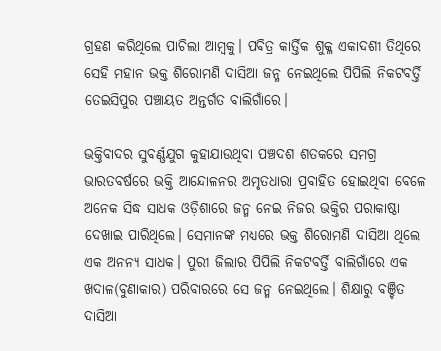ଗ୍ରହଣ କରିଥିଲେ ପାଚିଲା ଆମ୍ବକୁ। ପବିତ୍ର କାର୍ତ୍ତିକ ଶୁକ୍ଳ ଏକାଦଶୀ ତିଥିରେ ସେହି ମହାନ ଭକ୍ତ ଶିରୋମଣି ଦାସିଆ ଜନ୍ମ ନେଇଥିଲେ ପିପିଲି ନିକଟବର୍ତ୍ତି ତେଇସିପୁର ପଞ୍ଚାୟତ ଅନ୍ତର୍ଗତ ବାଲିଗାଁରେ।

ଭକ୍ତିବାଦର ସୁବର୍ଣ୍ଣଯୁଗ କୁହାଯାଉଥିବା ପଞ୍ଚଦଶ ଶତକରେ ସମଗ୍ର ଭାରତବର୍ଷରେ ଭକ୍ତି ଆନ୍ଦୋଳନର ଅମୃତଧାରା ପ୍ରବାହିତ ହୋଇଥିବା ବେଳେ ଅନେକ ସିଦ୍ଧ ସାଧକ ଓଡ଼ିଶାରେ ଜନ୍ମ ନେଇ ନିଜର ଭକ୍ତିର ପରାକାଷ୍ଠା ଦେଖାଇ ପାରିଥିଲେ। ସେମାନଙ୍କ ମଧ୍ୟରେ ଭକ୍ତ ଶିରୋମଣି ଦାସିଆ ଥିଲେ ଏକ ଅନନ୍ୟ ସାଧକ। ପୁରୀ ଜିଲାର ପିପିଲି ନିକଟବର୍ତ୍ତି ବାଲିଗାଁରେ ଏକ ଖଦାଳ(ବୁଣାକାର) ପରିବାରରେ ସେ ଜନ୍ମ ନେଇଥିଲେ। ଶିକ୍ଷାରୁ ବଞ୍ଚିତ ଦାସିଆ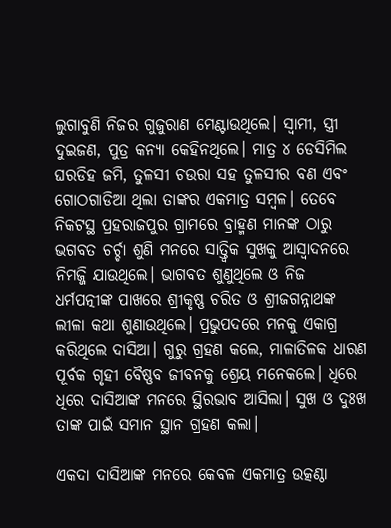ଲୁଗାବୁଣି ନିଜର ଗୁଜୁରାଣ ମେଣ୍ଟାଉଥିଲେ। ସ୍ୱାମୀ, ସ୍ତ୍ରୀ ଦୁଇଜଣ, ପୁତ୍ର କନ୍ୟା କେହିନଥିଲେ। ମାତ୍ର ୪ ଡେସିମିଲ ଘରଡିହ ଜମି, ତୁଳସୀ ଚଉରା ସହ ତୁଳସୀର ବଣ ଏବଂ ଗୋଠଗାଡିଆ ଥିଲା ତାଙ୍କର ଏକମାତ୍ର ସମ୍ବଳ। ତେବେ ନିକଟସ୍ଥ ପ୍ରହରାଜପୁର ଗ୍ରାମରେ ବ୍ରାହ୍ମଣ ମାନଙ୍କ ଠାରୁ ଭଗବତ ଚର୍ଚ୍ଚା ଶୁଣି ମନରେ ସାତ୍ତ୍ୱିକ ସୁଖକୁ ଆସ୍ୱାଦନରେ ନିମଜ୍ଜି ଯାଉଥିଲେ। ଭାଗବତ ଶୁଣୁଥିଲେ ଓ ନିଜ ଧର୍ମପତ୍ନୀଙ୍କ ପାଖରେ ଶ୍ରୀକୃଷ୍ଣ ଚରିତ ଓ ଶ୍ରୀଜଗନ୍ନାଥଙ୍କ ଲୀଳା କଥା ଶୁଣାଉଥିଲେ। ପ୍ରଭୁପଦରେ ମନକୁ ଏକାଗ୍ର କରିଥିଲେ ଦାସିଆ। ଗୁରୁ ଗ୍ରହଣ କଲେ, ମାଳାତିଳକ ଧାରଣ ପୂର୍ବକ ଗୃହୀ ବୈଷ୍ଣବ ଜୀବନକୁ ଶ୍ରେୟ ମନେକଲେ। ଧିରେ ଧିରେ ଦାସିଆଙ୍କ ମନରେ ସ୍ଥିରଭାବ ଆସିଲା। ସୁଖ ଓ ଦୁଃଖ ତାଙ୍କ ପାଇଁ ସମାନ ସ୍ଥାନ ଗ୍ରହଣ କଲା।

ଏକଦା ଦାସିଆଙ୍କ ମନରେ କେବଳ ଏକମାତ୍ର ଉତ୍କଣ୍ଠା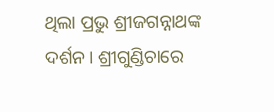ଥିଲା ପ୍ରଭୁ ଶ୍ରୀଜଗନ୍ନାଥଙ୍କ ଦର୍ଶନ। ଶ୍ରୀଗୁଣ୍ଡିଚାରେ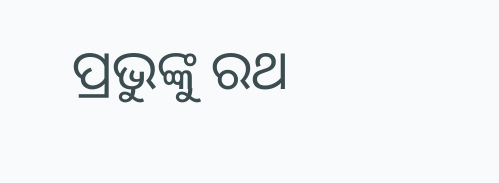ପ୍ରଭୁଙ୍କୁ ରଥ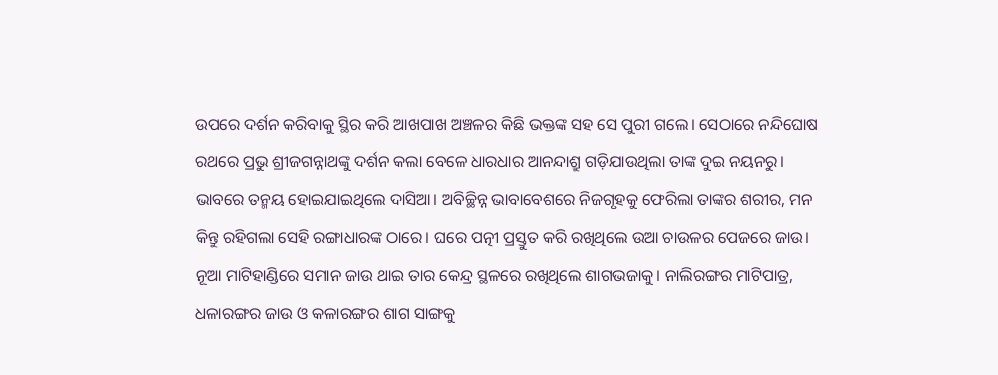ଉପରେ ଦର୍ଶନ କରିବାକୁ ସ୍ଥିର କରି ଆଖପାଖ ଅଞ୍ଚଳର କିଛି ଭକ୍ତଙ୍କ ସହ ସେ ପୁରୀ ଗଲେ। ସେଠାରେ ନନ୍ଦିଘୋଷ ରଥରେ ପ୍ରଭୁ ଶ୍ରୀଜଗନ୍ନାଥଙ୍କୁ ଦର୍ଶନ କଲା ବେଳେ ଧାରଧାର ଆନନ୍ଦାଶ୍ରୁ ଗଡ଼ିଯାଉଥିଲା ତାଙ୍କ ଦୁଇ ନୟନରୁ। ଭାବରେ ତନ୍ମୟ ହୋଇଯାଇଥିଲେ ଦାସିଆ। ଅବିଚ୍ଛିନ୍ନ ଭାବାବେଶରେ ନିଜଗୃହକୁ ଫେରିଲା ତାଙ୍କର ଶରୀର, ମନ କିନ୍ତୁ ରହିଗଲା ସେହି ରଙ୍ଗାଧାରଙ୍କ ଠାରେ। ଘରେ ପତ୍ନୀ ପ୍ରସ୍ତୁତ କରି ରଖିଥିଲେ ଉଆ ଚାଉଳର ପେଜରେ ଜାଉ। ନୂଆ ମାଟିହାଣ୍ଡିରେ ସମାନ ଜାଉ ଥାଇ ତାର କେନ୍ଦ୍ର ସ୍ଥଳରେ ରଖିଥିଲେ ଶାଗଭଜାକୁ। ନାଲିରଙ୍ଗର ମାଟିପାତ୍ର, ଧଳାରଙ୍ଗର ଜାଉ ଓ କଳାରଙ୍ଗର ଶାଗ ସାଙ୍ଗକୁ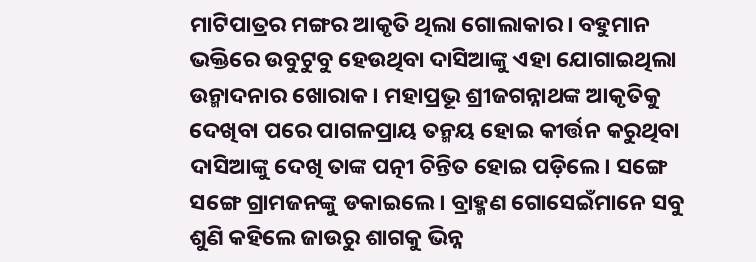ମାଟିପାତ୍ରର ମଙ୍ଗର ଆକୃତି ଥିଲା ଗୋଲାକାର। ବହୁମାନ ଭକ୍ତିରେ ଉବୁଟୁବୁ ହେଉଥିବା ଦାସିଆଙ୍କୁ ଏହା ଯୋଗାଇଥିଲା ଉନ୍ମାଦନାର ଖୋରାକ। ମହାପ୍ରଭୂ ଶ୍ରୀଜଗନ୍ନାଥଙ୍କ ଆକୃତିକୁ ଦେଖିବା ପରେ ପାଗଳପ୍ରାୟ ତନ୍ମୟ ହୋଇ କୀର୍ତ୍ତନ କରୁଥିବା ଦାସିଆଙ୍କୁ ଦେଖି ତାଙ୍କ ପତ୍ନୀ ଚିନ୍ତିତ ହୋଇ ପଡ଼ିଲେ। ସଙ୍ଗେ ସଙ୍ଗେ ଗ୍ରାମଜନଙ୍କୁ ଡକାଇଲେ। ବ୍ରାହ୍ମଣ ଗୋସେଇଁମାନେ ସବୁ ଶୁଣି କହିଲେ ଜାଉରୁ ଶାଗକୁ ଭିନ୍ନ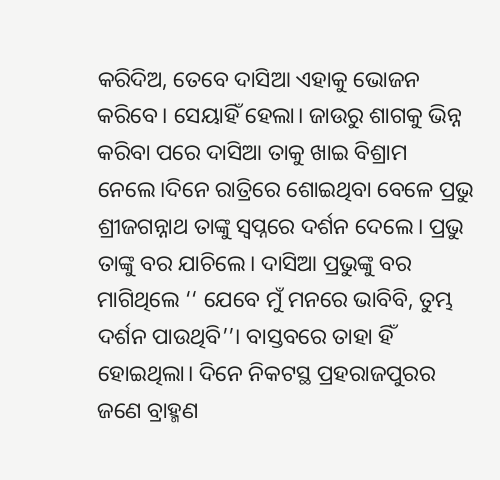କରିଦିଅ, ତେବେ ଦାସିଆ ଏହାକୁ ଭୋଜନ କରିବେ। ସେୟାହିଁ ହେଲା। ଜାଉରୁ ଶାଗକୁ ଭିନ୍ନ କରିବା ପରେ ଦାସିଆ ତାକୁ ଖାଇ ବିଶ୍ରାମ ନେଲେ।ଦିନେ ରାତ୍ରିରେ ଶୋଇଥିବା ବେଳେ ପ୍ରଭୁ ଶ୍ରୀଜଗନ୍ନାଥ ତାଙ୍କୁ ସ୍ୱପ୍ନରେ ଦର୍ଶନ ଦେଲେ। ପ୍ରଭୁ ତାଙ୍କୁ ବର ଯାଚିଲେ। ଦାସିଆ ପ୍ରଭୁଙ୍କୁ ବର ମାଗିଥିଲେ ‘‘ ଯେବେ ମୁଁ ମନରେ ଭାବିବି, ତୁମ୍ଭ ଦର୍ଶନ ପାଉଥିବି’’। ବାସ୍ତବରେ ତାହା ହିଁ ହୋଇଥିଲା। ଦିନେ ନିକଟସ୍ଥ ପ୍ରହରାଜପୁରର ଜଣେ ବ୍ରାହ୍ମଣ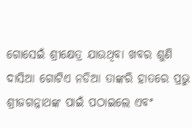ଗୋସେଇଁ ଶ୍ରୀକ୍ଷେତ୍ର ଯାଉଥିବା ଖବର ଶୁଣି ଦାସିଆ ଗୋଟିଏ ନଡିଆ ତାଙ୍କରି ହାତରେ ପ୍ରଭୁ ଶ୍ରୀଜଗନ୍ନାଥଙ୍କ ପାଇଁ ପଠାଇଲେ ଏବଂ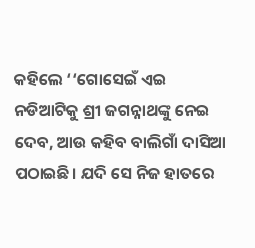କହିଲେ ‘‘ଗୋସେଇଁ ଏଇ ନଡିଆଟିକୁ ଶ୍ରୀ ଜଗନ୍ନାଥଙ୍କୁ ନେଇ ଦେବ, ଆଉ କହିବ ବାଲିଗାଁ ଦାସିଆ ପଠାଇଛି। ଯଦି ସେ ନିଜ ହାତରେ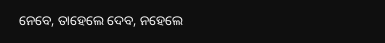ନେବେ, ତାହେଲେ ଦେବ, ନହେଲେ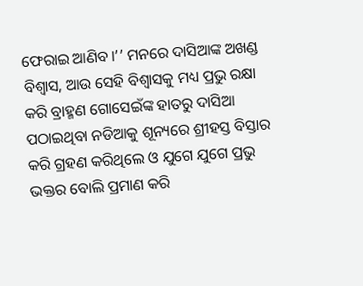ଫେରାଇ ଆଣିବ।’’ ମନରେ ଦାସିଆଙ୍କ ଅଖଣ୍ଡ ବିଶ୍ୱାସ, ଆଉ ସେହି ବିଶ୍ୱାସକୁ ମଧ୍ୟ ପ୍ରଭୁ ରକ୍ଷା କରି ବ୍ରାହ୍ମଣ ଗୋସେଇଁଙ୍କ ହାତରୁ ଦାସିଆ ପଠାଇଥିବା ନଡିଆକୁ ଶୂନ୍ୟରେ ଶ୍ରୀହସ୍ତ ବିସ୍ତାର କରି ଗ୍ରହଣ କରିଥିଲେ ଓ ଯୁଗେ ଯୁଗେ ପ୍ରଭୁ ଭକ୍ତର ବୋଲି ପ୍ରମାଣ କରି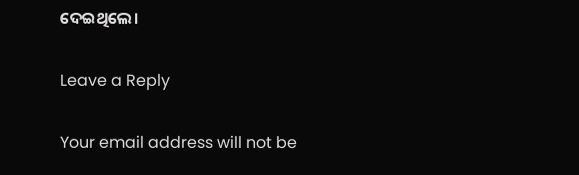ଦେଇଥିଲେ।

Leave a Reply

Your email address will not be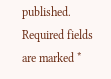published. Required fields are marked *